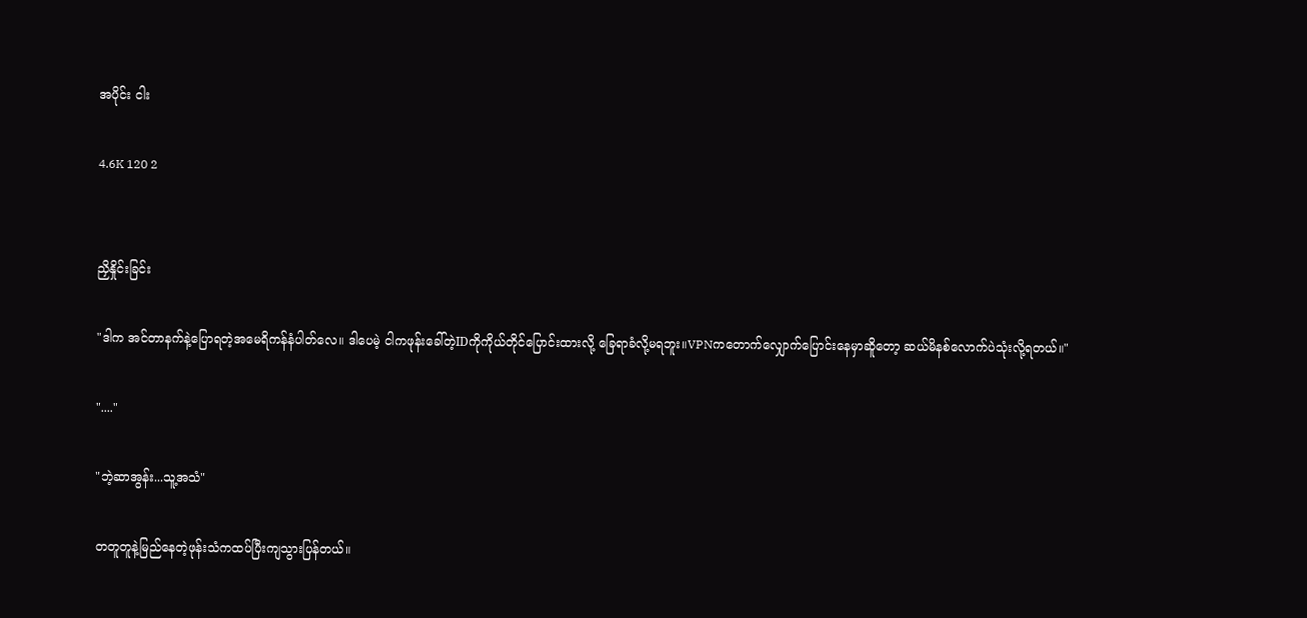အပိုင်း ငါး

4.6K 120 2


ညှိနှိုင်းခြင်း

"ဒါက အင်တာနက်နဲ့ပြောရတဲ့အမေရိကန်နံပါတ်လေ။ ဒါပေမဲ့ ငါကဖုန်းခေါ်တဲ့IDကိုကိုယ်တိုင်ပြောင်းထားလို့ ခြေရာခံလို့မရဘူး။VPNကတောက်လျှောက်ပြောင်းနေမှာဆိူတော့ ဆယ်မိနစ်လောက်ပဲသုံးလို့ရတယ်။"

"...."

"ဘဲ့ဆာအွန်း...သူ့အသံ"

တတူတူနဲ့မြည်နေတဲ့ဖုန်းသံကထပ်ပြီးကျသွားပြန်တယ်။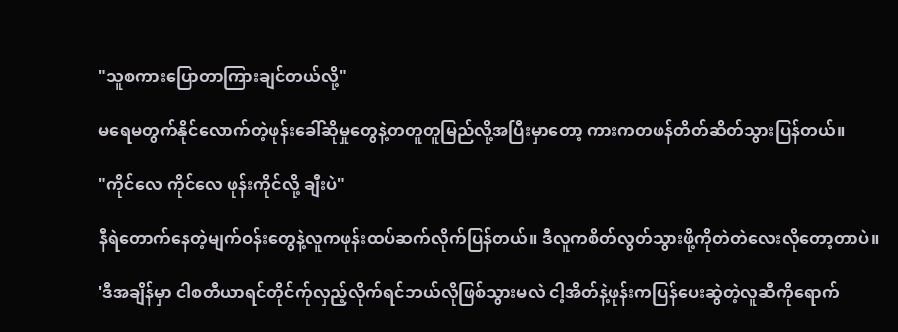"သူစကားပြောတာကြားချင်တယ်လို့"

မရေမတွက်နိုင်လောက်တဲ့ဖုန်းခေါ်ဆိုမှုတွေနဲ့တတူတူမြည်လို့အပြီးမှာတော့ ကားကတဖန်တိတ်ဆိတ်သွားပြန်တယ်။

"ကိုင်လေ ကိုင်လေ ဖုန်းကိုင်လို့ ချီးပဲ"

နီရဲတောက်နေတဲ့မျက်ဝန်းတွေနဲ့လူကဖုန်းထပ်ဆက်လိုက်ပြန်တယ်။ ဒီလူကစိတ်လွတ်သွားဖို့ကိုတဲတဲလေးလိုတော့တာပဲ။

'ဒီအချိန်မှာ ငါစတီယာရင်တိုင်က်ုလှည့်လိုက်ရင်ဘယ်လိုဖြစ်သွားမလဲ ငါ့အိတ်နဲ့ဖုန်းကပြန်ပေးဆွဲတဲ့လူဆီကိုရောက်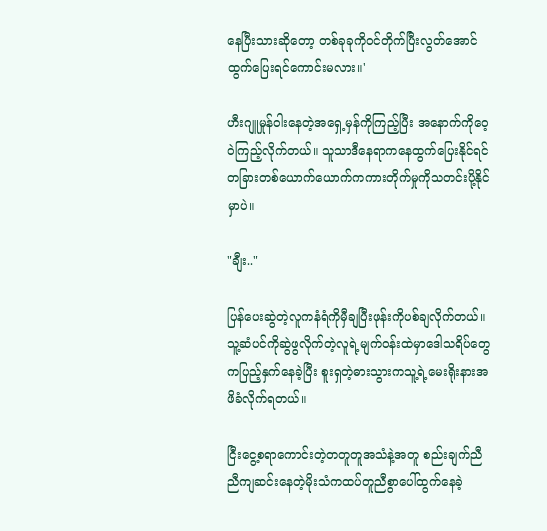နေပြီးသားဆိုတော့ တစ်ခုခုကိုဝင်တိုက်ပြီးလွတ်အောင်ထွက်ပြေးရင်ကောင်းမလား။'

ဟီးဂျူမှုန်ဝါးနေတဲ့အရှေ့မှန်ကိုကြည့်ပြီး အနောက်ကိုဝေ့ဝဲကြည့်လိုက်တယ်။ သူသာဒီနေရာကနေထွက်ပြေးနိုင်ရင် တခြားတစ်ယောက်ယောက်ကကားတိုက်မှုကိုသတင်းပို့နိုင်မှာပဲ။

"ချီး.."

ပြန်ပေးဆွဲတဲ့လူကနံရံကိုမှီချပြီးဖုန်းကိုပစ်ချလိုက်တယ်။ သူ့ဆံပင်ကိုဆွဲဖွလိုက်တဲ့လူရဲ့မျက်ဝန်းထဲမှာဒေါသရိပ်တွေကပြည့်နှက်နေခဲ့ပြီး စူးရှတဲ့ဓားသွားကသူ့ရဲ့မေးရိုးနားအဖိခံလိုက်ရတယ်။

ငြီးငွေ့စရာကောင်းတဲ့တတူတူအသံနဲ့အတူ စည်းချက်ညီညီကျဆင်းနေတဲ့မိုးသံကထပ်တူညီစွာပေါ်ထွက်နေခဲ့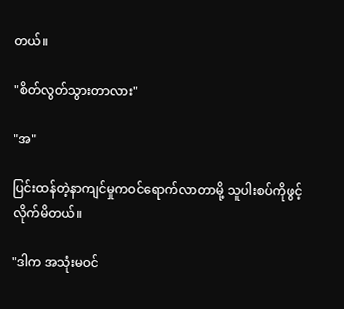တယ်။

"စိတ်လွတ်သွားတာလား"

"အ"

ပြင်းထန်တဲ့နာကျင်မှုကဝင်ရောက်လာတာမို့ သူပါးစပ်ကိုဖွင့်လိုက်မိတယ်။

"ဒါက အသုံးမဝင်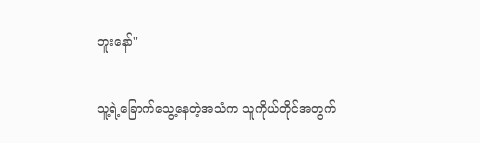ဘူးနော်"

သူ့ရဲ့ခြောက်သွေ့နေတဲ့အသံက သူကိုယ်တိုင်အတွက်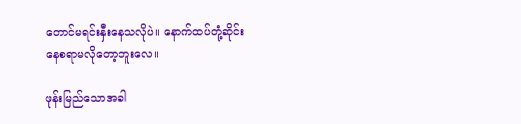တောင်မရင်းနှီးနေသလိုပဲ။ နောက်ထပ်တုံ့ဆိုင်းနေစရာမလိုတော့ဘူးလေ။

ဖုန်းမြည်သောအခါ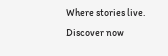Where stories live. Discover now